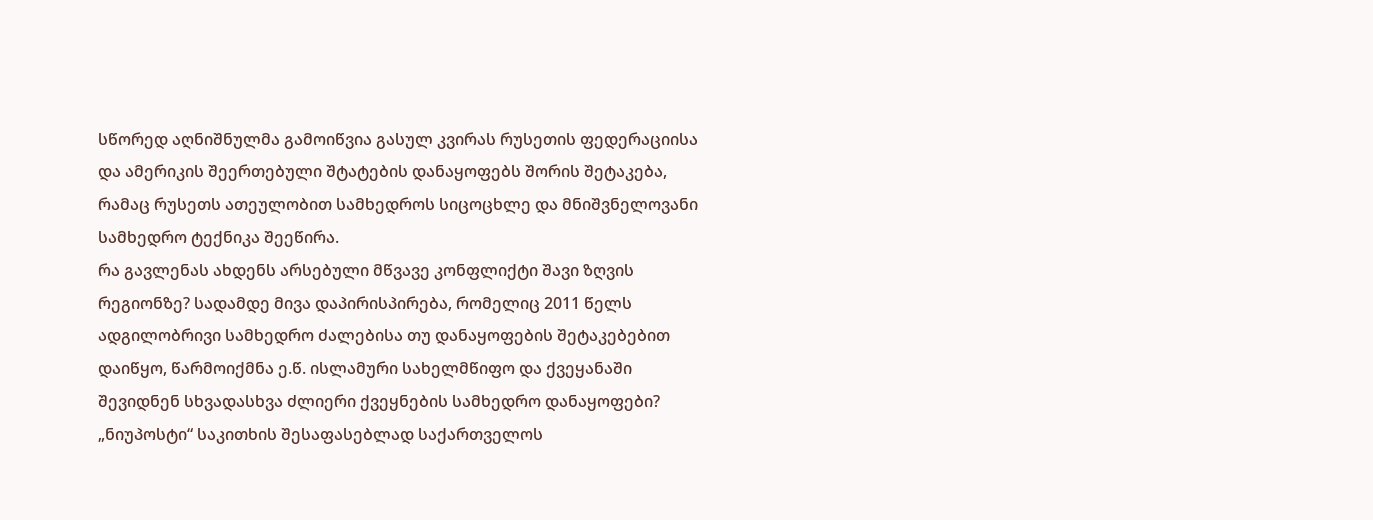სწორედ აღნიშნულმა გამოიწვია გასულ კვირას რუსეთის ფედერაციისა და ამერიკის შეერთებული შტატების დანაყოფებს შორის შეტაკება, რამაც რუსეთს ათეულობით სამხედროს სიცოცხლე და მნიშვნელოვანი სამხედრო ტექნიკა შეეწირა.
რა გავლენას ახდენს არსებული მწვავე კონფლიქტი შავი ზღვის რეგიონზე? სადამდე მივა დაპირისპირება, რომელიც 2011 წელს ადგილობრივი სამხედრო ძალებისა თუ დანაყოფების შეტაკებებით დაიწყო, წარმოიქმნა ე.წ. ისლამური სახელმწიფო და ქვეყანაში შევიდნენ სხვადასხვა ძლიერი ქვეყნების სამხედრო დანაყოფები?
„ნიუპოსტი“ საკითხის შესაფასებლად საქართველოს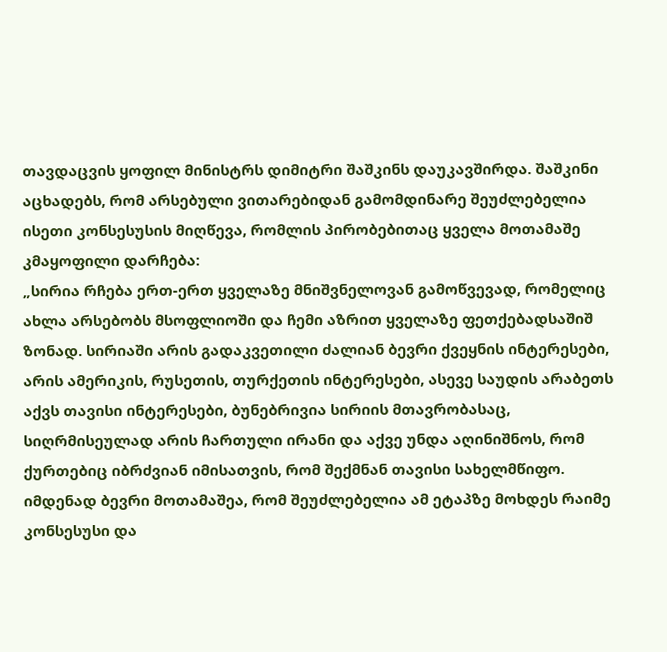თავდაცვის ყოფილ მინისტრს დიმიტრი შაშკინს დაუკავშირდა. შაშკინი აცხადებს, რომ არსებული ვითარებიდან გამომდინარე შეუძლებელია ისეთი კონსესუსის მიღწევა, რომლის პირობებითაც ყველა მოთამაშე კმაყოფილი დარჩება:
„სირია რჩება ერთ-ერთ ყველაზე მნიშვნელოვან გამოწვევად, რომელიც ახლა არსებობს მსოფლიოში და ჩემი აზრით ყველაზე ფეთქებადსაშიშ ზონად. სირიაში არის გადაკვეთილი ძალიან ბევრი ქვეყნის ინტერესები, არის ამერიკის, რუსეთის, თურქეთის ინტერესები, ასევე საუდის არაბეთს აქვს თავისი ინტერესები, ბუნებრივია სირიის მთავრობასაც, სიღრმისეულად არის ჩართული ირანი და აქვე უნდა აღინიშნოს, რომ ქურთებიც იბრძვიან იმისათვის, რომ შექმნან თავისი სახელმწიფო. იმდენად ბევრი მოთამაშეა, რომ შეუძლებელია ამ ეტაპზე მოხდეს რაიმე კონსესუსი და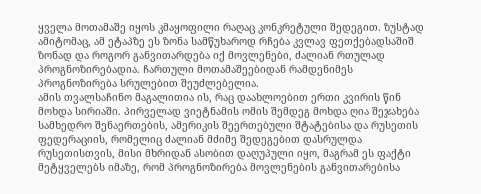ყველა მოთამაშე იყოს კმაყოფილი რაღაც კონკრეტული შედეგით. ზუსტად ამიტომაც, ამ ეტაპზე ეს ზონა სამწუხაროდ რჩება კვლავ ფეთქებადსაშიშ ზონად და როგორ განვითარდება იქ მოვლენები, ძალიან რთულად პროგნოზირებადია. ჩართული მოთამაშეებიდან რამდენიმეს პროგნოზირება სრულებით შეუძლებელია.
ამის თვალსაჩინო მაგალითია ის, რაც დაახლოებით ერთი კვირის წინ მოხდა სირიაში. პირველად ვიეტნამის ომის შემდეგ მოხდა ღია შეჯახება სამხედრო შენაერთების, ამერიკის შეერთებული შტატებისა და რუსეთის ფედერაციის, რომელიც ძალიან მძიმე შედეგებით დასრულდა რუსეთისთვის, მისი მხრიდან ასობით დაღუპული იყო, მაგრამ ეს ფაქტი მეტყველებს იმაზე, რომ პროგნოზირება მოვლენების განვითარებისა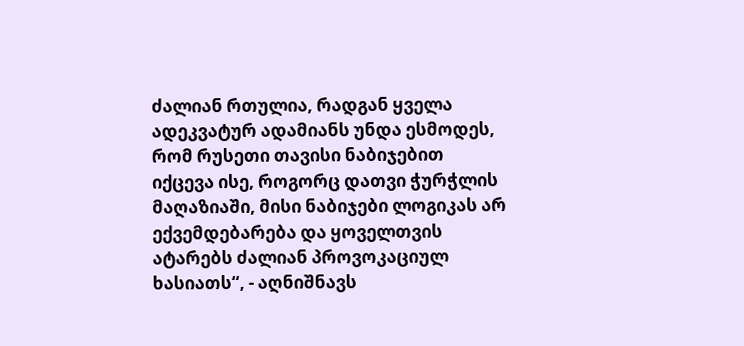ძალიან რთულია, რადგან ყველა ადეკვატურ ადამიანს უნდა ესმოდეს, რომ რუსეთი თავისი ნაბიჯებით იქცევა ისე, როგორც დათვი ჭურჭლის მაღაზიაში, მისი ნაბიჯები ლოგიკას არ ექვემდებარება და ყოველთვის ატარებს ძალიან პროვოკაციულ ხასიათს“, - აღნიშნავს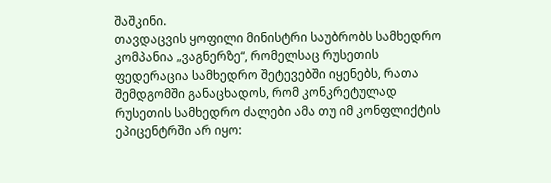შაშკინი.
თავდაცვის ყოფილი მინისტრი საუბრობს სამხედრო კომპანია „ვაგნერზე“, რომელსაც რუსეთის ფედერაცია სამხედრო შეტევებში იყენებს, რათა შემდგომში განაცხადოს, რომ კონკრეტულად რუსეთის სამხედრო ძალები ამა თუ იმ კონფლიქტის ეპიცენტრში არ იყო: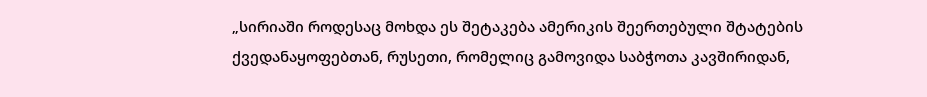„სირიაში როდესაც მოხდა ეს შეტაკება ამერიკის შეერთებული შტატების ქვედანაყოფებთან, რუსეთი, რომელიც გამოვიდა საბჭოთა კავშირიდან,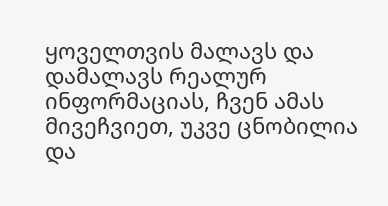ყოველთვის მალავს და დამალავს რეალურ ინფორმაციას, ჩვენ ამას მივეჩვიეთ, უკვე ცნობილია და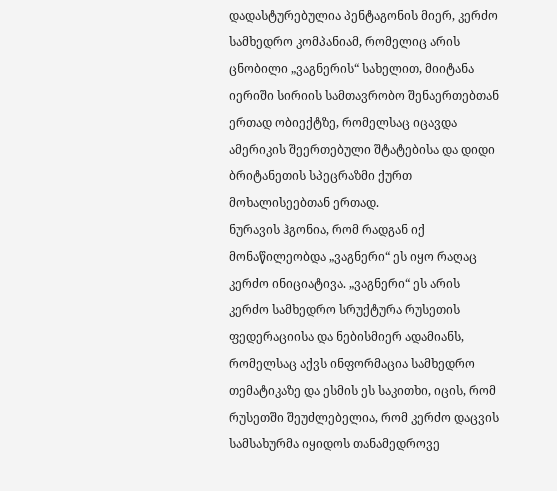დადასტურებულია პენტაგონის მიერ, კერძო სამხედრო კომპანიამ, რომელიც არის ცნობილი „ვაგნერის“ სახელით, მიიტანა იერიში სირიის სამთავრობო შენაერთებთან ერთად ობიექტზე, რომელსაც იცავდა ამერიკის შეერთებული შტატებისა და დიდი ბრიტანეთის სპეცრაზმი ქურთ მოხალისეებთან ერთად.
ნურავის ჰგონია, რომ რადგან იქ მონაწილეობდა „ვაგნერი“ ეს იყო რაღაც კერძო ინიციატივა. „ვაგნერი“ ეს არის კერძო სამხედრო სრუქტურა რუსეთის ფედერაციისა და ნებისმიერ ადამიანს, რომელსაც აქვს ინფორმაცია სამხედრო თემატიკაზე და ესმის ეს საკითხი, იცის, რომ რუსეთში შეუძლებელია, რომ კერძო დაცვის სამსახურმა იყიდოს თანამედროვე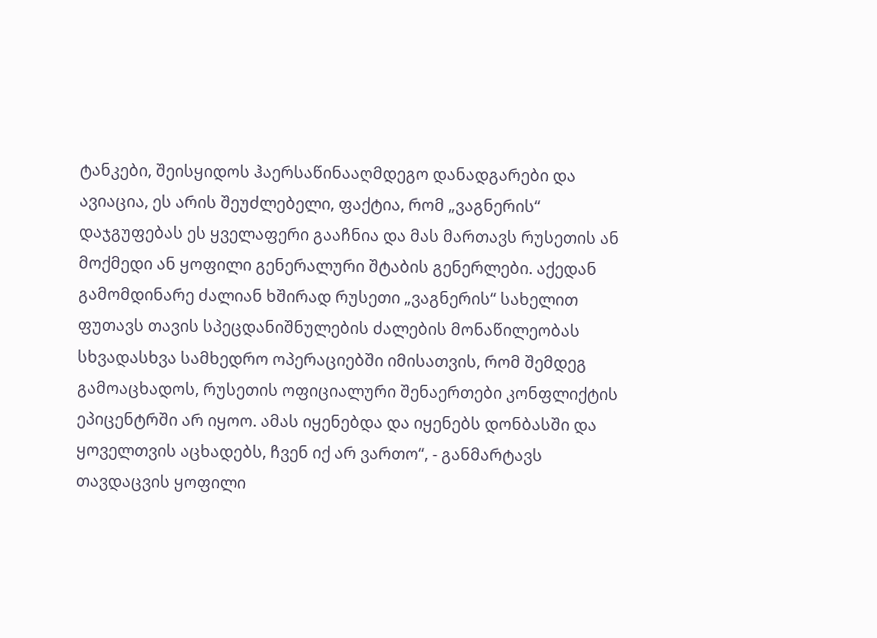ტანკები, შეისყიდოს ჰაერსაწინააღმდეგო დანადგარები და ავიაცია, ეს არის შეუძლებელი, ფაქტია, რომ „ვაგნერის“ დაჯგუფებას ეს ყველაფერი გააჩნია და მას მართავს რუსეთის ან მოქმედი ან ყოფილი გენერალური შტაბის გენერლები. აქედან გამომდინარე ძალიან ხშირად რუსეთი „ვაგნერის“ სახელით ფუთავს თავის სპეცდანიშნულების ძალების მონაწილეობას სხვადასხვა სამხედრო ოპერაციებში იმისათვის, რომ შემდეგ გამოაცხადოს, რუსეთის ოფიციალური შენაერთები კონფლიქტის ეპიცენტრში არ იყოო. ამას იყენებდა და იყენებს დონბასში და ყოველთვის აცხადებს, ჩვენ იქ არ ვართო“, - განმარტავს თავდაცვის ყოფილი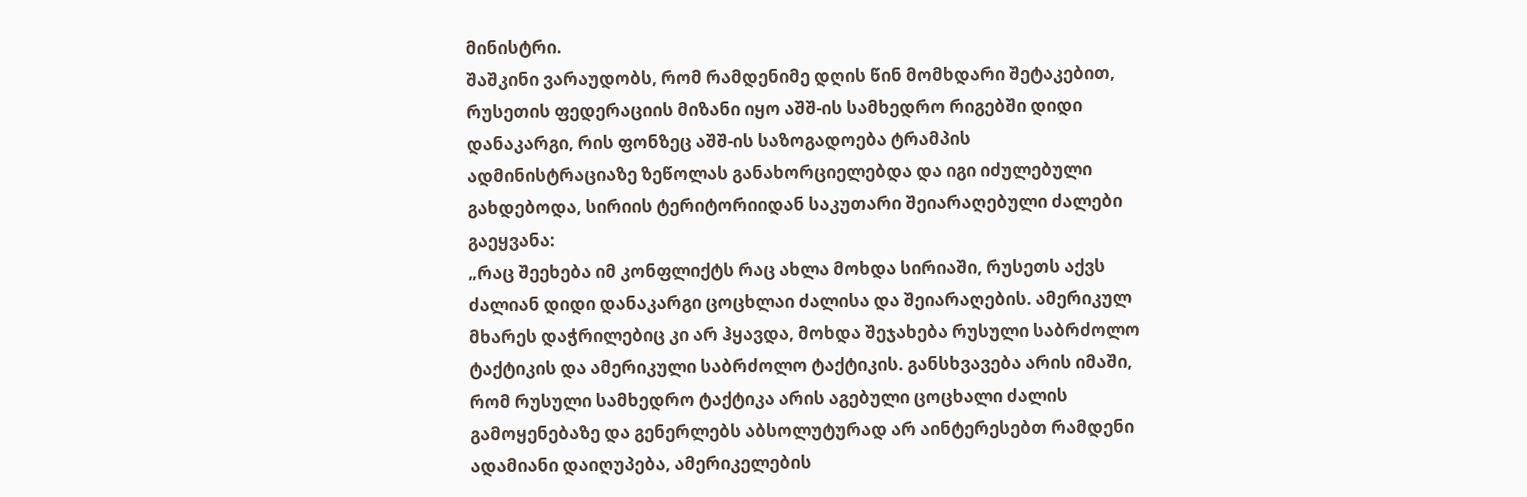მინისტრი.
შაშკინი ვარაუდობს, რომ რამდენიმე დღის წინ მომხდარი შეტაკებით, რუსეთის ფედერაციის მიზანი იყო აშშ-ის სამხედრო რიგებში დიდი დანაკარგი, რის ფონზეც აშშ-ის საზოგადოება ტრამპის ადმინისტრაციაზე ზეწოლას განახორციელებდა და იგი იძულებული გახდებოდა, სირიის ტერიტორიიდან საკუთარი შეიარაღებული ძალები გაეყვანა:
„რაც შეეხება იმ კონფლიქტს რაც ახლა მოხდა სირიაში, რუსეთს აქვს ძალიან დიდი დანაკარგი ცოცხლაი ძალისა და შეიარაღების. ამერიკულ მხარეს დაჭრილებიც კი არ ჰყავდა, მოხდა შეჯახება რუსული საბრძოლო ტაქტიკის და ამერიკული საბრძოლო ტაქტიკის. განსხვავება არის იმაში, რომ რუსული სამხედრო ტაქტიკა არის აგებული ცოცხალი ძალის გამოყენებაზე და გენერლებს აბსოლუტურად არ აინტერესებთ რამდენი ადამიანი დაიღუპება, ამერიკელების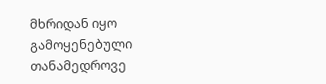მხრიდან იყო გამოყენებული თანამედროვე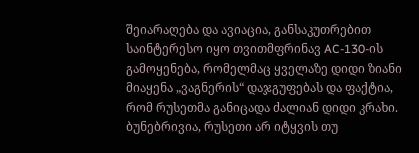შეიარაღება და ავიაცია, განსაკუთრებით საინტერესო იყო თვითმფრინავ AC-130-ის გამოყენება, რომელმაც ყველაზე დიდი ზიანი მიაყენა „ვაგნერის“ დაჯგუფებას და ფაქტია, რომ რუსეთმა განიცადა ძალიან დიდი კრახი. ბუნებრივია, რუსეთი არ იტყვის თუ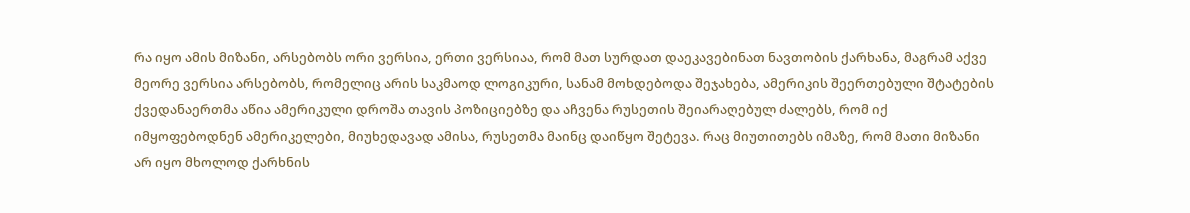რა იყო ამის მიზანი, არსებობს ორი ვერსია, ერთი ვერსიაა, რომ მათ სურდათ დაეკავებინათ ნავთობის ქარხანა, მაგრამ აქვე მეორე ვერსია არსებობს, რომელიც არის საკმაოდ ლოგიკური, სანამ მოხდებოდა შეჯახება, ამერიკის შეერთებული შტატების ქვედანაერთმა აწია ამერიკული დროშა თავის პოზიციებზე და აჩვენა რუსეთის შეიარაღებულ ძალებს, რომ იქ იმყოფებოდნენ ამერიკელები, მიუხედავად ამისა, რუსეთმა მაინც დაიწყო შეტევა. რაც მიუთითებს იმაზე, რომ მათი მიზანი არ იყო მხოლოდ ქარხნის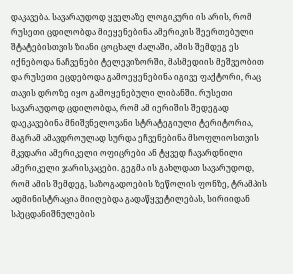დაკავება. სავარაუდოდ ყველაზე ლოგიკური ის არის, რომ რუსეთი ცდილობდა მიეყენებინა ამერიკის შეერთებული შტატებისთვის ზიანი ცოცხალ ძალაში, ამის შემდეგ ეს იქნებოდა ნაჩვენები ტელევიზორში, მასმედიის მეშვეობით და რუსეთი ეცდებოდა გამოეყენებინა იგივე ფაქტორი, რაც თავის დროზე იყო გამოყენებული ლიბანში. რუსეთი სავარაუდოდ ცდილობდა, რომ ამ იერიშის შედეგად დაეკავებინა მნიშვნელოვანი სტრატეგიული ტერიტორია, მაგრამ ამავდროულად სურდა ეჩვენებინა მსოფლიოსთვის მკვდარი ამერიკელი ოფიცრები ან ტყვედ ჩავარდნილი ამერიკელი ჯარისკაცები. გეგმა ის გახლდათ სავარუდოდ, რომ ამის შემდეგ, საზოგადოების ზეწოლის ფონზე, ტრამპის ადმინისტრაცია მიიღებდა გადაწყვეტილებას, სირიიდან სპეცდანიშნულების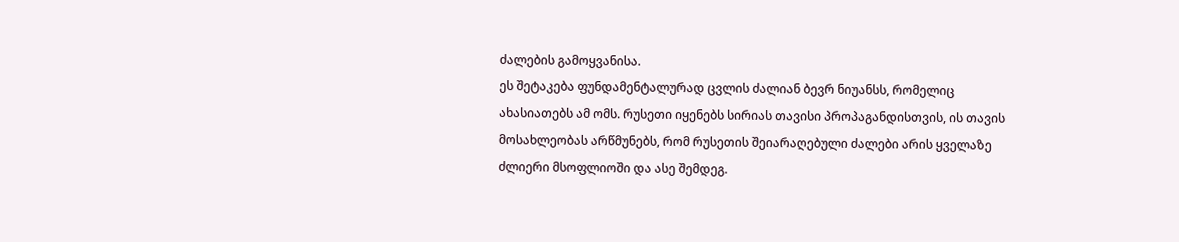ძალების გამოყვანისა.
ეს შეტაკება ფუნდამენტალურად ცვლის ძალიან ბევრ ნიუანსს, რომელიც ახასიათებს ამ ომს. რუსეთი იყენებს სირიას თავისი პროპაგანდისთვის, ის თავის მოსახლეობას არწმუნებს, რომ რუსეთის შეიარაღებული ძალები არის ყველაზე ძლიერი მსოფლიოში და ასე შემდეგ.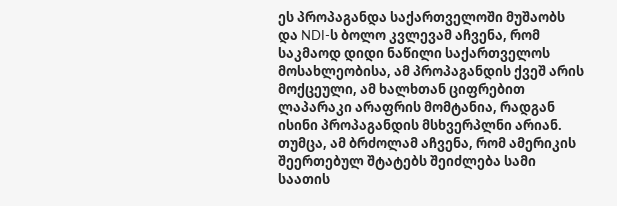ეს პროპაგანდა საქართველოში მუშაობს და NDI-ს ბოლო კვლევამ აჩვენა, რომ საკმაოდ დიდი ნაწილი საქართველოს მოსახლეობისა, ამ პროპაგანდის ქვეშ არის მოქცეული, ამ ხალხთან ციფრებით ლაპარაკი არაფრის მომტანია, რადგან ისინი პროპაგანდის მსხვერპლნი არიან. თუმცა, ამ ბრძოლამ აჩვენა, რომ ამერიკის შეერთებულ შტატებს შეიძლება სამი საათის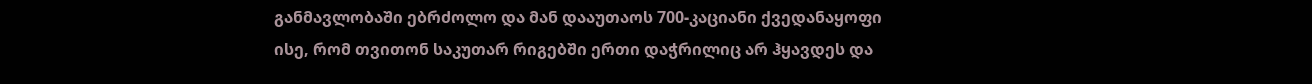განმავლობაში ებრძოლო და მან დააუთაოს 700-კაციანი ქვედანაყოფი ისე, რომ თვითონ საკუთარ რიგებში ერთი დაჭრილიც არ ჰყავდეს და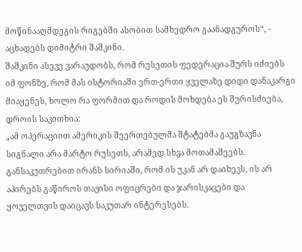მოწინააღმდეგის რიგებში ასობით სამხედრო გაანადგუროს“, - აცხადებს დიმიტრი შაშკინი.
შაშკინი ასევე ვარაუდობს, რომ რუსეთის ფედერაცია შურს იძიებს იმ ფონზე, რომ მას ისტორიაში ერთ-ერთი ყველაზე დიდი დანაკარგი მიაყენეს, ხოლო რა ფორმით და როდის მოხდება ეს შურისძიება, დროის საკითხია:
„ამ ოპერაციით ამერიკის შეერთებულმა შტატებმა გაუგზავნა სიგნალი არა მარტო რუსეთს, არამედ სხვა მოთამაშეებს. განსაკუთრებით ირანს სირიაში, რომ ის უკან არ დაიხევს, ის არ აპირებს გაწიროს თავისი ოფიცრები და ჯარისკაცები და ყოველთვის დაიცავს საკუთარ ინტერესებს.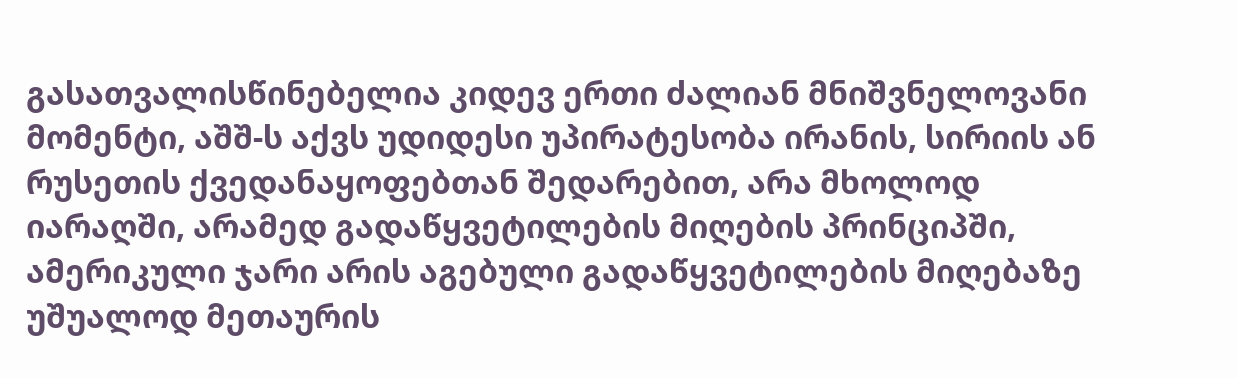გასათვალისწინებელია კიდევ ერთი ძალიან მნიშვნელოვანი მომენტი, აშშ-ს აქვს უდიდესი უპირატესობა ირანის, სირიის ან რუსეთის ქვედანაყოფებთან შედარებით, არა მხოლოდ იარაღში, არამედ გადაწყვეტილების მიღების პრინციპში, ამერიკული ჯარი არის აგებული გადაწყვეტილების მიღებაზე უშუალოდ მეთაურის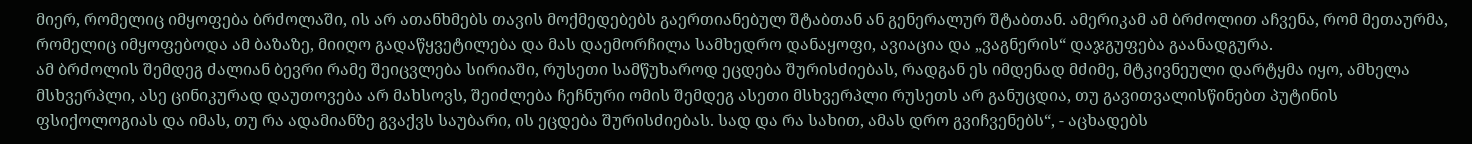მიერ, რომელიც იმყოფება ბრძოლაში, ის არ ათანხმებს თავის მოქმედებებს გაერთიანებულ შტაბთან ან გენერალურ შტაბთან. ამერიკამ ამ ბრძოლით აჩვენა, რომ მეთაურმა, რომელიც იმყოფებოდა ამ ბაზაზე, მიიღო გადაწყვეტილება და მას დაემორჩილა სამხედრო დანაყოფი, ავიაცია და „ვაგნერის“ დაჯგუფება გაანადგურა.
ამ ბრძოლის შემდეგ ძალიან ბევრი რამე შეიცვლება სირიაში, რუსეთი სამწუხაროდ ეცდება შურისძიებას, რადგან ეს იმდენად მძიმე, მტკივნეული დარტყმა იყო, ამხელა მსხვერპლი, ასე ცინიკურად დაუთოვება არ მახსოვს, შეიძლება ჩეჩნური ომის შემდეგ ასეთი მსხვერპლი რუსეთს არ განუცდია, თუ გავითვალისწინებთ პუტინის ფსიქოლოგიას და იმას, თუ რა ადამიანზე გვაქვს საუბარი, ის ეცდება შურისძიებას. სად და რა სახით, ამას დრო გვიჩვენებს“, - აცხადებს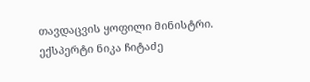თავდაცვის ყოფილი მინისტრი.
ექსპერტი ნიკა ჩიტაძე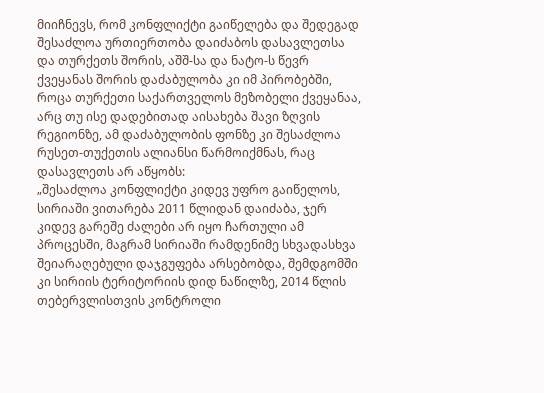მიიჩნევს, რომ კონფლიქტი გაიწელება და შედეგად შესაძლოა ურთიერთობა დაიძაბოს დასავლეთსა და თურქეთს შორის, აშშ-სა და ნატო-ს წევრ ქვეყანას შორის დაძაბულობა კი იმ პირობებში, როცა თურქეთი საქართველოს მეზობელი ქვეყანაა, არც თუ ისე დადებითად აისახება შავი ზღვის რეგიონზე, ამ დაძაბულობის ფონზე კი შესაძლოა რუსეთ-თუქეთის ალიანსი წარმოიქმნას, რაც დასავლეთს არ აწყობს:
„შესაძლოა კონფლიქტი კიდევ უფრო გაიწელოს, სირიაში ვითარება 2011 წლიდან დაიძაბა, ჯერ კიდევ გარეშე ძალები არ იყო ჩართული ამ პროცესში, მაგრამ სირიაში რამდენიმე სხვადასხვა შეიარაღებული დაჯგუფება არსებობდა, შემდგომში კი სირიის ტერიტორიის დიდ ნაწილზე, 2014 წლის თებერვლისთვის კონტროლი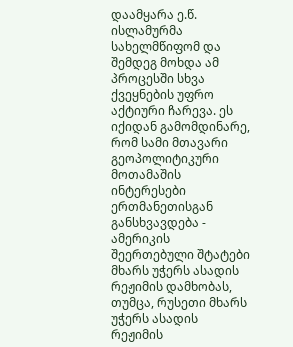დაამყარა ე.წ. ისლამურმა სახელმწიფომ და შემდეგ მოხდა ამ პროცესში სხვა ქვეყნების უფრო აქტიური ჩარევა. ეს იქიდან გამომდინარე, რომ სამი მთავარი გეოპოლიტიკური მოთამაშის ინტერესები ერთმანეთისგან განსხვავდება - ამერიკის შეერთებული შტატები მხარს უჭერს ასადის რეჟიმის დამხობას, თუმცა, რუსეთი მხარს უჭერს ასადის რეჟიმის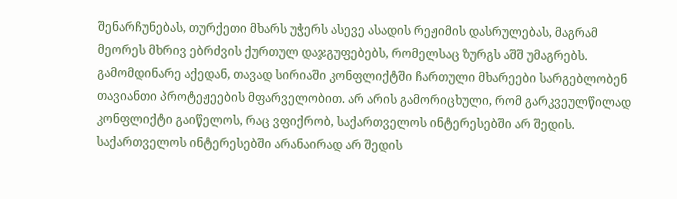შენარჩუნებას, თურქეთი მხარს უჭერს ასევე ასადის რეჟიმის დასრულებას, მაგრამ მეორეს მხრივ ებრძვის ქურთულ დაჯგუფებებს, რომელსაც ზურგს აშშ უმაგრებს.
გამომდინარე აქედან, თავად სირიაში კონფლიქტში ჩართული მხარეები სარგებლობენ თავიანთი პროტეჟეების მფარველობით. არ არის გამორიცხული, რომ გარკვეულწილად კონფლიქტი გაიწელოს, რაც ვფიქრობ, საქართველოს ინტერესებში არ შედის. საქართველოს ინტერესებში არანაირად არ შედის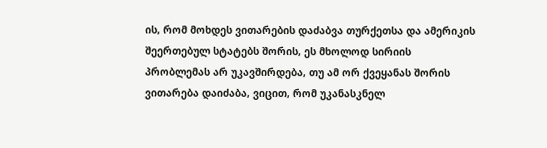ის, რომ მოხდეს ვითარების დაძაბვა თურქეთსა და ამერიკის შეერთებულ სტატებს შორის, ეს მხოლოდ სირიის პრობლემას არ უკავშირდება, თუ ამ ორ ქვეყანას შორის ვითარება დაიძაბა, ვიცით, რომ უკანასკნელ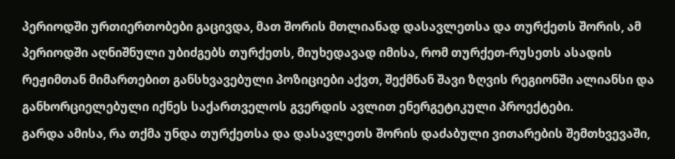პერიოდში ურთიერთობები გაცივდა, მათ შორის მთლიანად დასავლეთსა და თურქეთს შორის, ამ პერიოდში აღნიშნული უბიძგებს თურქეთს, მიუხედავად იმისა, რომ თურქეთ-რუსეთს ასადის რეჟიმთან მიმართებით განსხვავებული პოზიციები აქვთ, შექმნან შავი ზღვის რეგიონში ალიანსი და განხორციელებული იქნეს საქართველოს გვერდის ავლით ენერგეტიკული პროექტები.
გარდა ამისა, რა თქმა უნდა თურქეთსა და დასავლეთს შორის დაძაბული ვითარების შემთხვევაში,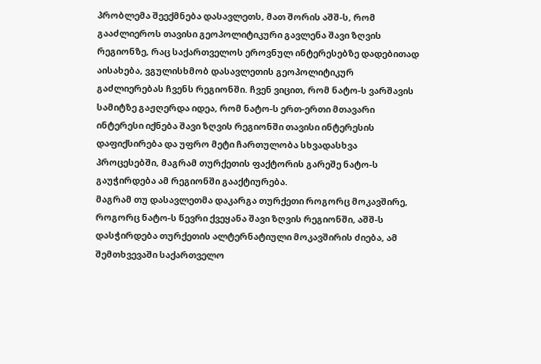პრობლემა შეექმნება დასავლეთს, მათ შორის აშშ-ს, რომ გააძლიეროს თავისი გეოპოლიტიკური გავლენა შავი ზღვის რეგიონზე, რაც საქართველოს ეროვნულ ინტერესებზე დადებითად აისახება, ვგულისხმობ დასავლეთის გეოპოლიტიკურ გაძლიერებას ჩვენს რეგიონში. ჩვენ ვიცით, რომ ნატო-ს ვარშავის სამიტზე გაჟღერდა იდეა, რომ ნატო-ს ერთ-ერთი მთავარი ინტერესი იქნება შავი ზღვის რეგიონში თავისი ინტერესის დაფიქსირება და უფრო მეტი ჩართულობა სხვადასხვა პროცესებში, მაგრამ თურქეთის ფაქტორის გარეშე ნატო-ს გაუჭირდება ამ რეგიონში გააქტიურება.
მაგრამ თუ დასავლეთმა დაკარგა თურქეთი როგორც მოკავშირე, როგორც ნატო-ს წევრი ქვეყანა შავი ზღვის რეგიონში, აშშ-ს დასჭირდება თურქეთის ალტერნატიული მოკავშირის ძიება, ამ შემთხვევაში საქართველო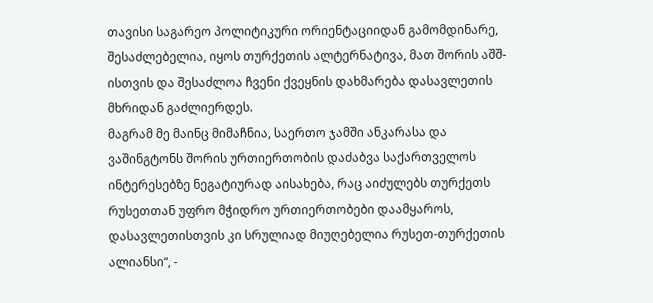თავისი საგარეო პოლიტიკური ორიენტაციიდან გამომდინარე, შესაძლებელია, იყოს თურქეთის ალტერნატივა, მათ შორის აშშ-ისთვის და შესაძლოა ჩვენი ქვეყნის დახმარება დასავლეთის მხრიდან გაძლიერდეს.
მაგრამ მე მაინც მიმაჩნია, საერთო ჯამში ანკარასა და ვაშინგტონს შორის ურთიერთობის დაძაბვა საქართველოს ინტერესებზე ნეგატიურად აისახება, რაც აიძულებს თურქეთს რუსეთთან უფრო მჭიდრო ურთიერთობები დაამყაროს, დასავლეთისთვის კი სრულიად მიუღებელია რუსეთ-თურქეთის ალიანსი“, -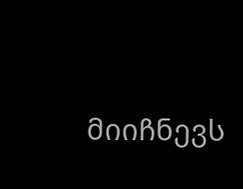მიიჩნევს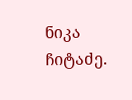ნიკა ჩიტაძე.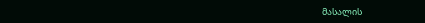მასალის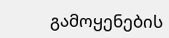გამოყენების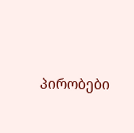პირობები